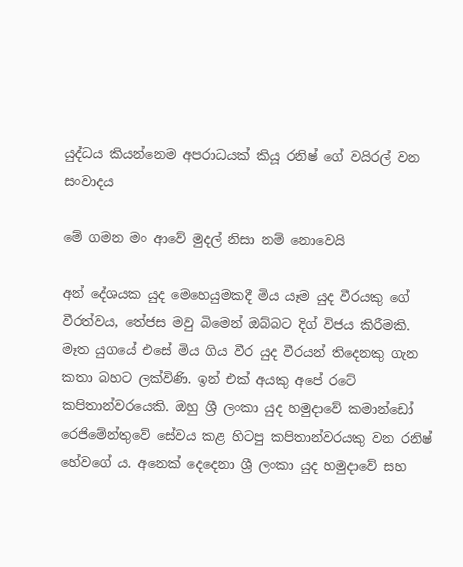යුද්ධය කියන්නෙම අපරාධයක් කියූ රනිෂ් ගේ වයිරල් වන සංවාදය

මේ ගමන මං ආවේ මුදල් නිසා නම් නොවෙයි

අන් දේශයක යුද මෙහෙයුමකදී මිය යෑම යුද වීරයකු ගේ වීරත්වය, තේජස මවු බිමෙන් ඔබ්බට දිග් විජය කිරීමකි. මෑත යුගයේ එසේ මිය ගිය වීර යුද වීරයන් තිදෙනකු ගැන කතා බහට ලක්විණි. ඉන් එක් අයකු අපේ රටේ කපිතාන්වරයෙකි. ඔහු ශ්‍රී ලංකා යුද හමුදාවේ කමාන්ඩෝ රෙජිමේන්තුවේ සේවය කළ හිටපු කපිතාන්වරයකු වන රනිෂ් හේවගේ ය. අනෙක් දෙදෙනා ශ්‍රී ලංකා යුද හමුදාවේ සහ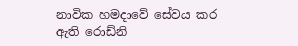නාවික හමදාවේ සේවය කර ඇති රොඩ්නි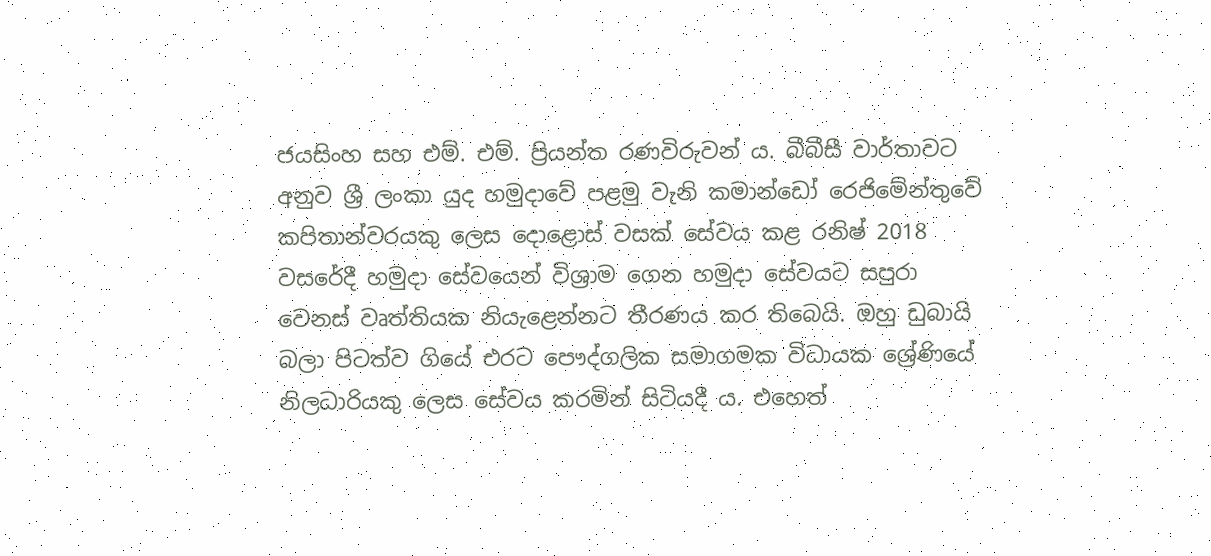ජයසිංහ සහ එම්. එම්. ප්‍රියන්ත රණවිරුවන් ය. බීබීසී වාර්තාවට අනුව ශ්‍රී ලංකා යුද හමුදාවේ පළමු වැනි කමාන්ඩෝ රෙජිමේන්තුවේ කපිතාන්වරයකු ලෙස දොළොස් වසක් සේවය කළ රනිෂ් 2018 වසරේදී හමුදා සේවයෙන් විශ්‍රාම ගෙන හමුදා සේවයට සපුරා වෙනස් වෘත්තියක නියැළෙන්නට තීරණය කර තිබෙයි. ඔහු ඩුබායි බලා පිටත්ව ගියේ එරට පෞද්ගලික සමාගමක විධායක ශ්‍රේණියේ නිලධාරියකු ලෙස සේවය කරමින් සිටියදී ය. එහෙත්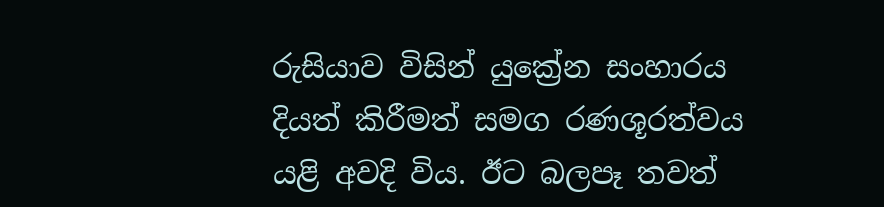රුසියාව විසින් යුක්‍රේන සංහාරය දියත් කිරීමත් සමග රණශූරත්වය යළි අවදි විය. ඊට බලපෑ තවත්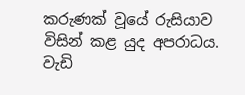කරුණක් වූයේ රුසියාව විසින් කළ යුද අපරාධය. වැඩි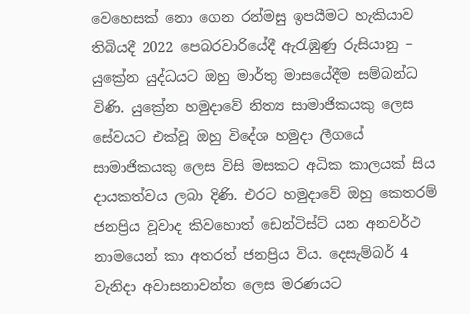වෙහෙසක් නො ගෙන රන්මසු ඉපයීමට හැකියාව තිබියදී 2022 පෙබරවාරියේදී ඇරැඹුණු රුසියානු – යුක්‍රේන යුද්ධයට ඔහු මාර්තු මාසයේදීම සම්බන්ධ විණි. යුක්‍රේන හමුදාවේ නිත්‍ය සාමාජිකයකු ලෙස සේවයට එක්වූ ඔහු විදේශ හමුදා ලීගයේ සාමාජිකයකු ලෙස විසි මසකට අධික කාලයක් සිය දායකත්වය ලබා දිණි. එරට හමුදාවේ ඔහු කෙතරම් ජනප්‍රිය වූවාද කිවහොත් ඩෙන්ටිස්ට් යන අනවර්ථ නාමයෙන් කා අතරත් ජනප්‍රිය විය. දෙසැම්බර් 4 වැනිදා අවාසනාවන්ත ලෙස මරණයට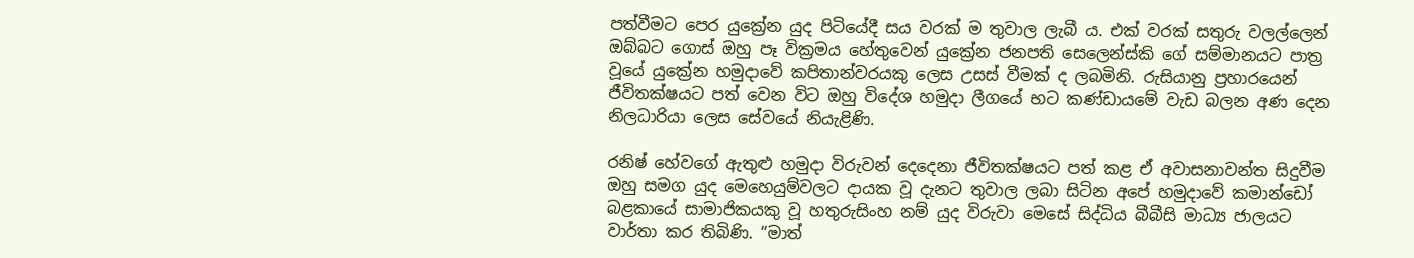පත්වීමට පෙර යුක්‍රේන යුද පිටියේදී සය වරක් ම තුවාල ලැබී ය. එක් වරක් සතුරු වලල්ලෙන් ඔබ්බට ගොස් ඔහු පෑ වික්‍රමය හේතුවෙන් යුක්‍රේන ජනපති සෙලෙන්ස්කි ගේ සම්මානයට පාත්‍ර වූයේ යුක්‍රේන හමුදාවේ කපිතාන්වරයකු ලෙස උසස් වීමක් ද ලබමිනි. රුසියානු ප්‍රහාරයෙන් ජීවිතක්ෂයට පත් වෙන විට ඔහු විදේශ හමුදා ලීගයේ භට කණ්ඩායමේ වැඩ බලන අණ දෙන නිලධාරියා ලෙස සේවයේ නියැළිණි.

රනිෂ් හේවගේ ඇතුළු හමුදා විරුවන් දෙදෙනා ජීවිතක්ෂයට පත් කළ ඒ අවාසනාවන්ත සිදුවීම ඔහු සමග යුද මෙහෙයුම්වලට දායක වූ දැනට තුවාල ලබා සිටින අපේ හමුදාවේ කමාන්ඩෝ බළකායේ සාමාජිකයකු වූ හතුරුසිංහ නම් යුද විරුවා මෙසේ සිද්ධිය බීබීසි මාධ්‍ය ජාලයට වාර්තා කර තිබිණි. “මාත්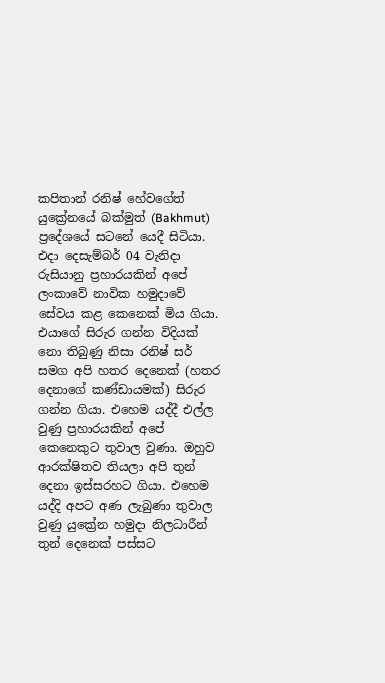කපිතාන් රනිෂ් හේවගේත් යුක්‍රේනයේ බක්මුත් (Bakhmut) ප්‍රදේශයේ සටනේ යෙදී සිටියා. එදා දෙසැම්බර් 04 වැනිදා රුසියානු ප්‍රහාරයකින් අපේ ලංකාවේ නාවික හමුදාවේ සේවය කළ කෙනෙක් මිය ගියා. එයාගේ සිරුර ගන්න විදියක් නො තිබුණු නිසා රනිෂ් සර් සමග අපි හතර දෙනෙක් (හතර දෙනාගේ කණ්ඩායමක්) සිරුර ගන්න ගියා. එහෙම යද්දී එල්ල වුණු ප්‍රහාරයකින් අපේ කෙනෙකුට තුවාල වුණා. ඔහුව ආරක්ෂිතව තියලා අපි තුන් දෙනා ඉස්සරහට ගියා. එහෙම යද්දි අපට අණ ලැබුණා තුවාල වුණු යුක්‍රේන හමුදා නිලධාරීන් තුන් දෙනෙක් පස්සට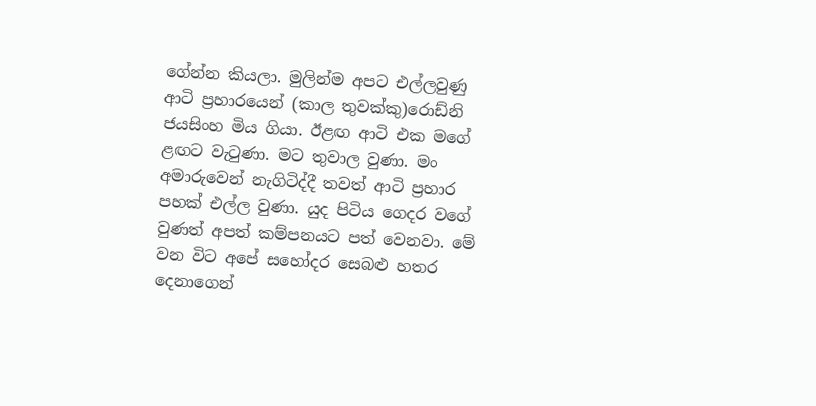ගේන්න කියලා. මුලින්ම අපට එල්ලවුණු ආටි ප්‍රහාරයෙන් (කාල තුවක්කු)රොඩ්නි ජයසිංහ මිය ගියා. ඊළඟ ආටි එක මගේ ළඟට වැටුණා. මට තුවාල වුණා. මං අමාරුවෙන් නැගිටිද්දී තවත් ආටි ප්‍රහාර පහක් එල්ල වුණා. යුද පිටිය ගෙදර වගේ වුණත් අපත් කම්පනයට පත් වෙනවා. මේ වන විට අපේ සහෝදර සෙබළු හතර දෙනාගෙන්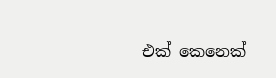එක් කෙනෙක්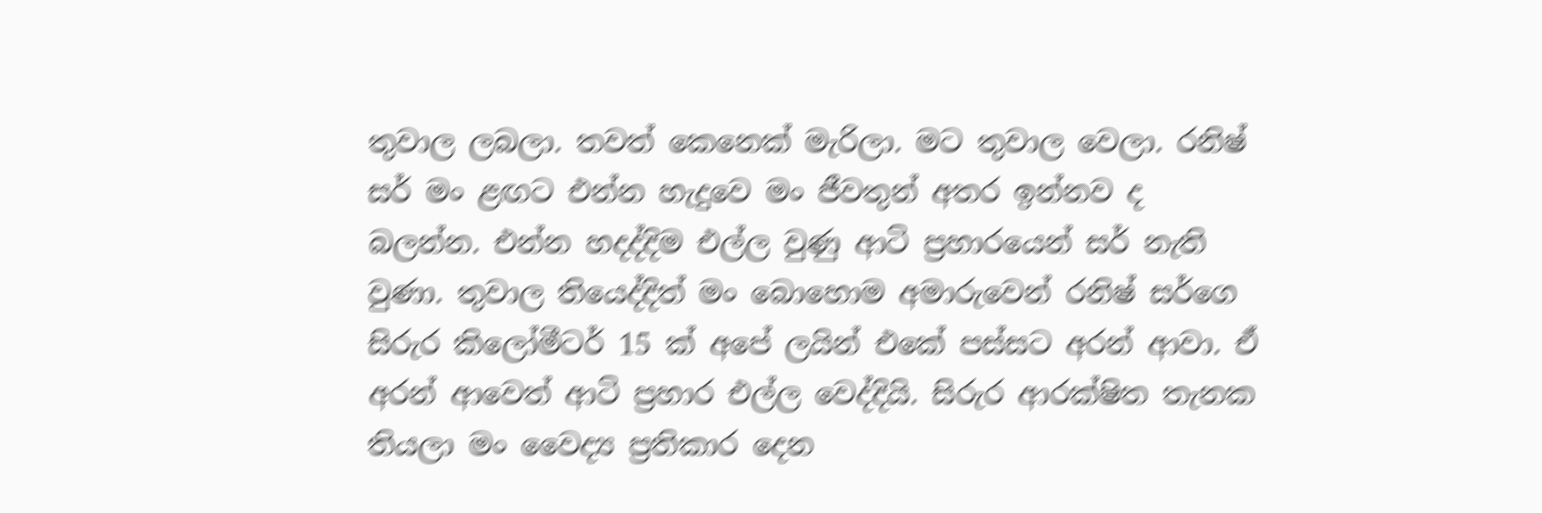තුවාල ලබලා. තවත් කෙනෙක් මැරිලා. මට තුවාල වෙලා. රනිෂ් සර් මං ළඟට එන්න හැදුවෙ මං ජීවතුන් අතර ඉන්නව ද බලන්න. එන්න හදද්දිම එල්ල වුණු ආටි ප්‍රහාරයෙන් සර් නැති වුණා. තුවාල තියෙද්දිත් මං බොහොම අමාරුවෙන් රනිෂ් සර්ගෙ සිරුර කිලෝමීටර් 15 ක් අපේ ලයින් එකේ පස්සට අරන් ආවා. ඒ අරන් ආවෙත් ආටි ප්‍රහාර එල්ල වෙද්දියි. සිරුර ආරක්ෂිත තැනක තියලා මං වෛද්‍ය ප්‍රතිකාර දෙන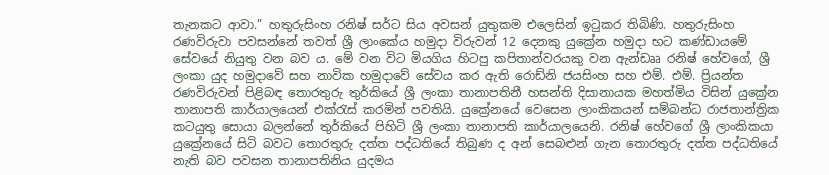තැනකට ආවා.” හතුරුසිංහ රනිෂ් සර්ට සිය අවසන් යුතුකම එලෙසින් ඉටුකර තිබිණි. හතුරුසිංහ රණවිරුවා පවසන්නේ තවත් ශ්‍රී ලාංකේය හමුදා විරුවන් 12 දෙනකු යුක්‍රේන හමුදා භට කණ්ඩායමේ සේවයේ නියුතු වන බව ය. මේ වන විට මියගිය හිටපු කපිතාන්වරයකු වන ඇන්ඩෲ රනිෂ් හේවගේ, ශ්‍රී ලංකා යුද හමුදාවේ සහ නාවික හමුදාවේ සේවය කර ඇති රොඩ්නි ජයසිංහ සහ එම්. එම්. ප්‍රියන්ත රණවිරුවන් පිළිබඳ තොරතුරු තුර්කියේ ශ්‍රී ලංකා තානාපතිනී හසන්ති දිසානායක මහත්මිය විසින් යුක්‍රේන තානාපති කාර්යාලයෙන් එක්රැස් කරමින් පවතියි. යුක්‍රේනයේ වෙසෙන ලාංකිකයන් සම්බන්ධ රාජතාන්ත්‍රික කටයුතු සොයා බලන්නේ තුර්කියේ පිහිටි ශ්‍රී ලංකා තානාපති කාර්යාලයෙනි. රනිෂ් හේවගේ ශ්‍රී ලාංකිකයා යුක්‍රේනයේ සිටි බවට තොරතුරු දත්ත පද්ධතියේ තිබුණ ද අන් සෙබළුන් ගැන තොරතුරු දත්ත පද්ධතියේ නැති බව පවසන තානාපතිනිය යුදමය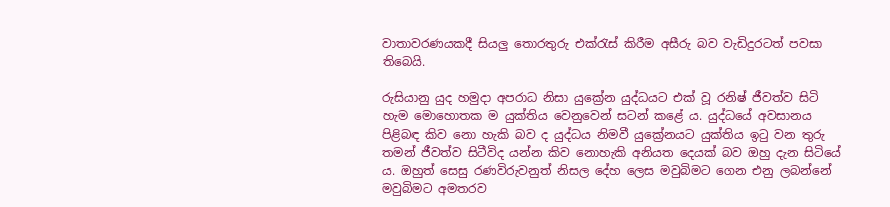වාතාවරණයකදී සියලු තොරතුරු එක්රැස් කිරීම අසීරු බව වැඩිදුරටත් පවසා තිබෙයි.

රුසියානු යුද හමුදා අපරාධ නිසා යුක්‍රේන යුද්ධයට එක් වූ රනිෂ් ජීවත්ව සිටි හැම මොහොතක ම යුක්තිය වෙනුවෙන් සටන් කළේ ය. යුද්ධයේ අවසානය පිළිබඳ කිව නො හැකි බව ද යුද්ධය නිමවී යුක්‍රේනයට යුක්තිය ඉටු වන තුරු තමන් ජීවත්ව සිටීවිද යන්න කිව නොහැකි අනියත දෙයක් බව ඔහු දැන සිටියේ ය. ඔහුත් සෙසු රණවිරුවනුත් නිසල දේහ ලෙස මවුබිමට ගෙන එනු ලබන්නේ මවුබිමට අමතරව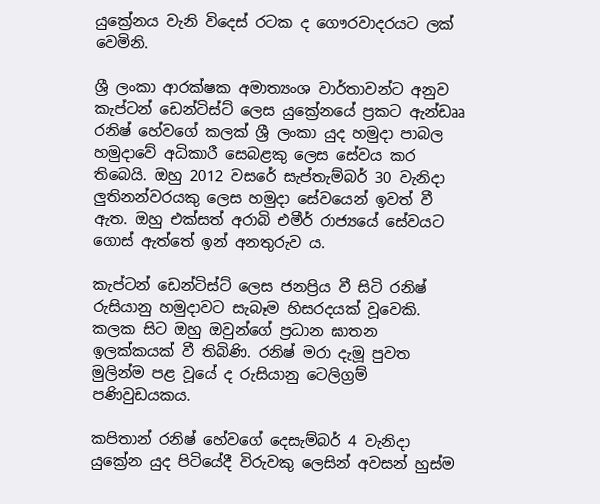යුක්‍රේනය වැනි විදෙස් රටක ද ගෞරවාදරයට ලක් වෙමිනි.

ශ්‍රී ලංකා ආරක්ෂක අමාත්‍යංශ වාර්තාවන්ට අනුව කැප්ටන් ඩෙන්ටිස්ට් ලෙස යුක්‍රේනයේ ප්‍රකට ඇන්ඩෲ රනිෂ් හේවගේ කලක් ශ්‍රී ලංකා යුද හමුදා පාබල හමුදාවේ අධිකාරී සෙබළකු ලෙස සේවය කර තිබෙයි. ඔහු 2012 වසරේ සැප්තැම්බර් 30 වැනිදා ලුතිනන්වරයකු ලෙස හමුදා සේවයෙන් ඉවත් වී ඇත. ඔහු එක්සත් අරාබි එමීර් රාජ්‍යයේ සේවයට ගොස් ඇත්තේ ඉන් අනතුරුව ය.

කැප්ටන් ඩෙන්ටිස්ට් ලෙස ජනප්‍රිය වී සිටි රනිෂ් රුසියානු හමුදාවට සැබෑම හිසරදයක් වූවෙකි. කලක සිට ඔහු ඔවුන්ගේ ප්‍රධාන ඝාතන ඉලක්කයක් වී තිබිණි. රනිෂ් මරා දැමූ පුවත මුලින්ම පළ වූයේ ද රුසියානු ටෙලිග්‍රම් පණිවුඩයකය.

කපිතාන් රනිෂ් හේවගේ දෙසැම්බර් 4 වැනිදා යුක්‍රේන යුද පිටියේදී විරුවකු ලෙසින් අවසන් හුස්ම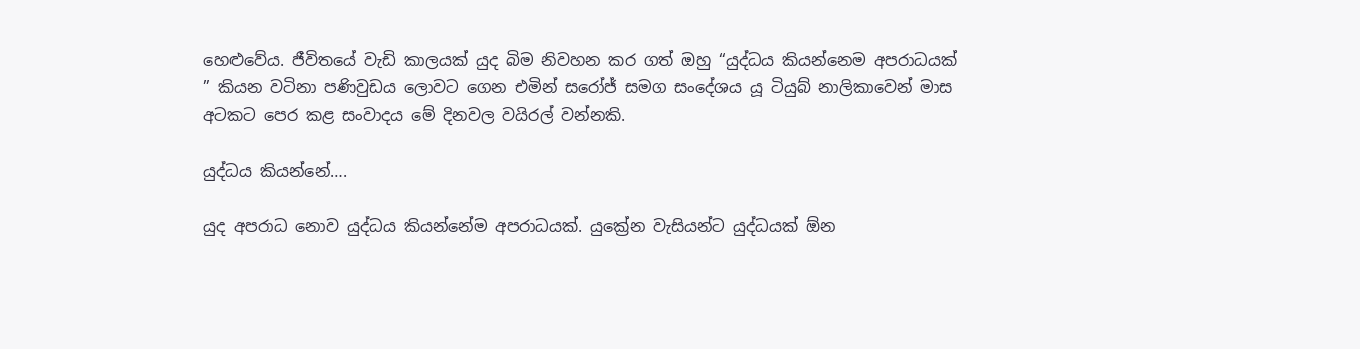හෙළුවේය. ජීවිතයේ වැඩි කාලයක් යුද බිම නිවහන කර ගත් ඔහු “යුද්ධය කියන්නෙම අපරාධයක් ” කියන වටිනා පණිවුඩය ලොවට ගෙන එමින් සරෝජ් සමග සංදේශය යූ ටියුබ් නාලිකාවෙන් මාස අටකට පෙර කළ සංවාදය මේ දිනවල වයිරල් වන්නකි.

යුද්ධය කියන්නේ….

යුද අපරාධ නොව යුද්ධය කියන්නේම අපරාධයක්. යුක්‍රේන වැසියන්ට යුද්ධයක් ඕන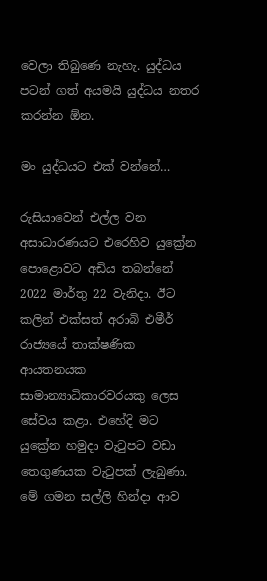වෙලා තිබුණෙ නැහැ. යුද්ධය පටන් ගත් අයමයි යුද්ධය නතර කරන්න ඕන.

මං යුද්ධයට එක් වන්නේ…

රුසියාවෙන් එල්ල වන අසාධාරණයට එරෙහිව යුක්‍රේන පොළොවට අඩිය තබන්නේ 2022 මාර්තු 22 වැනිදා. ඊට කලින් එක්සත් අරාබි එමීර් රාජ්‍යයේ තාක්ෂණික ආයතනයක සාමාන්‍යාධිකාරවරයකු ලෙස සේවය කළා. එහේදි මට යුක්‍රේන හමුදා වැටුපට වඩා තෙගුණයක වැටුපක් ලැබුණා. මේ ගමන සල්ලි හින්දා ආව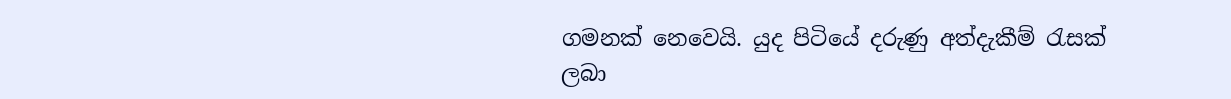ගමනක් නෙවෙයි. යුද පිටියේ දරුණු අත්දැකීම් රැසක් ලබා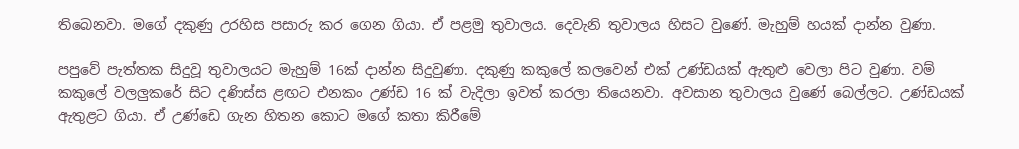තිබෙනවා. මගේ දකුණු උරහිස පසාරු කර ගෙන ගියා. ඒ පළමු තුවාලය. දෙවැනි තුවාලය හිසට වුණේ. මැහුම් හයක් දාන්න වුණා.

පපුවේ පැත්තක සිදුවූ තුවාලයට මැහුම් 16ක් දාන්න සිදුවුණා. දකුණු කකුලේ කලවෙන් එක් උණ්ඩයක් ඇතුළු වෙලා පිට වුණා. වම් කකුලේ වලලුකරේ සිට දණිස්ස ළඟට එනකං උණ්ඩ 16 ක් වැදිලා ඉවත් කරලා තියෙනවා. අවසාන තුවාලය වුණේ බෙල්ලට. උණ්ඩයක් ඇතුළට ගියා. ඒ උණ්ඩෙ ගැන හිතන කොට මගේ කතා කිරීමේ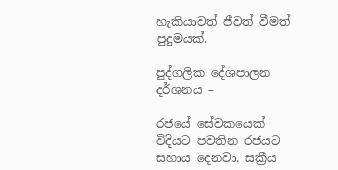හැකියාවත් ජීවත් වීමත් පුදුමයක්.

පුද්ගලික දේශපාලන දර්ශනය –

රජයේ සේවකයෙක් විදියට පවතින රජයට සහාය දෙනවා. සක්‍රීය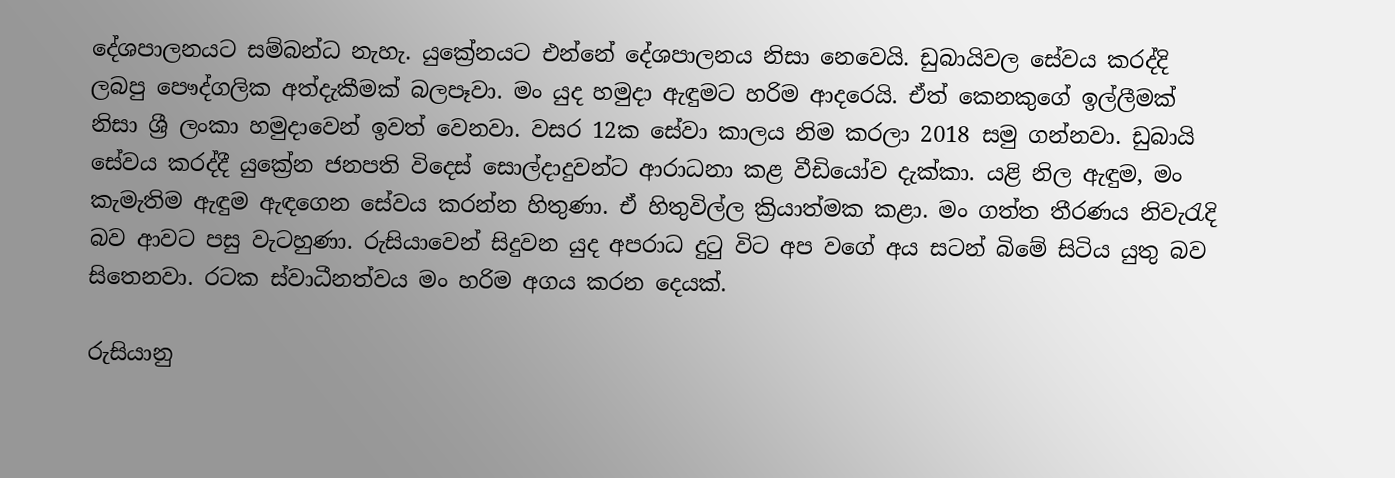දේශපාලනයට සම්බන්ධ නැහැ. යුක්‍රේනයට එන්නේ දේශපාලනය නිසා නෙවෙයි. ඩුබායිවල සේවය කරද්දි ලබපු පෞද්ගලික අත්දැකීමක් බලපෑවා. මං යුද හමුදා ඇඳුමට හරිම ආදරෙයි. ඒත් කෙනකුගේ ඉල්ලීමක් නිසා ශ්‍රී ලංකා හමුදාවෙන් ඉවත් වෙනවා. වසර 12ක සේවා කාලය නිම කරලා 2018 සමු ගන්නවා. ඩුබායි සේවය කරද්දී යුක්‍රේන ජනපති විදෙස් සොල්දාදුවන්ට ආරාධනා කළ වීඩියෝව දැක්කා. යළි නිල ඇඳුම, මං කැමැතිම ඇඳුම ඇඳගෙන සේවය කරන්න හිතුණා. ඒ හිතුවිල්ල ක්‍රියාත්මක කළා. මං ගත්ත තීරණය නිවැරැදි බව ආවට පසු වැටහුණා. රුසියාවෙන් සිදුවන යුද අපරාධ දුටු විට අප වගේ අය සටන් බිමේ සිටිය යුතු බව සිතෙනවා. රටක ස්වාධීනත්වය මං හරිම අගය කරන දෙයක්.

රුසියානු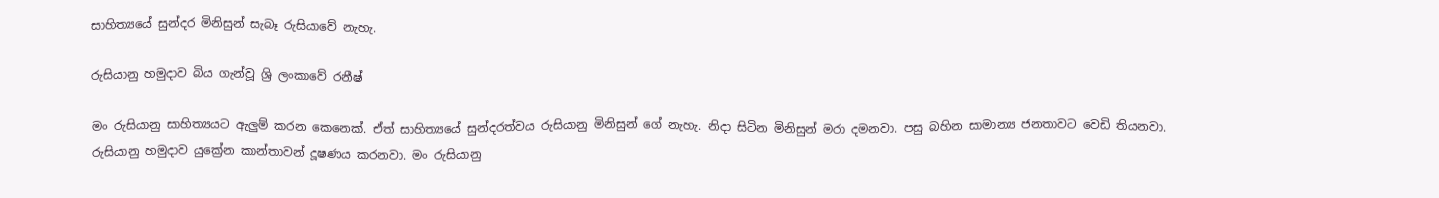සාහිත්‍යයේ සුන්දර මිනිසුන් සැබෑ රුසියාවේ නැහැ.

රුසියානු හමුදාව බිය ගැන්වූ ශ්‍රි ලංකාවේ රනීෂ්

මං රුසියානු සාහිත්‍යයට ඇලුම් කරන කෙනෙක්. ඒත් සාහිත්‍යයේ සුන්දරත්වය රුසියානු මිනිසුන් ගේ නැහැ. නිදා සිටින මිනිසුන් මරා දමනවා. පසු බහින සාමාන්‍ය ජනතාවට වෙඩි තියනවා. රුසියානු හමුදාව යුක්‍රේන කාන්තාවන් දූෂණය කරනවා. මං රුසියානු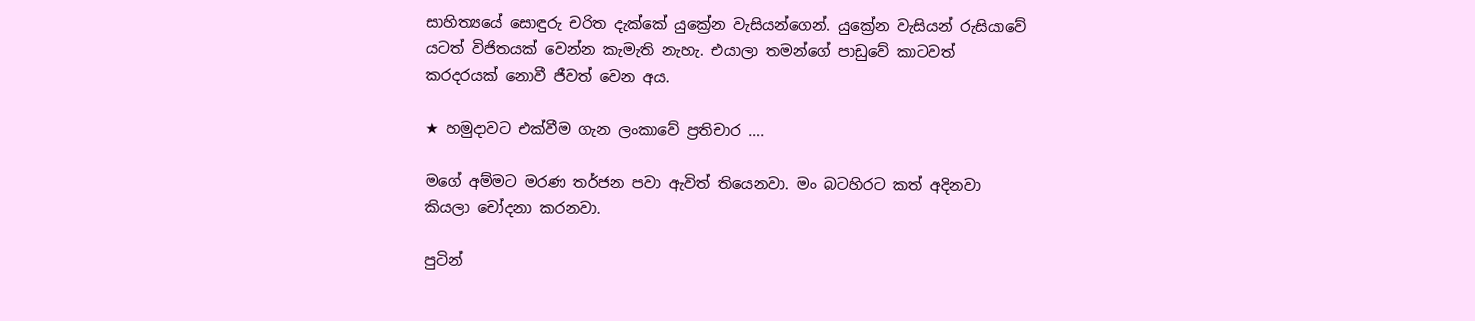සාහිත්‍යයේ සොඳුරු චරිත දැක්කේ යුක්‍රේන වැසියන්ගෙන්. යුක්‍රේන වැසියන් රුසියාවේ යටත් විජිතයක් වෙන්න කැමැති නැහැ. එයාලා තමන්ගේ පාඩුවේ කාටවත් කරදරයක් නොවී ජීවත් වෙන අය.

★ හමුදාවට එක්වීම ගැන ලංකාවේ ප්‍රතිචාර ….

මගේ අම්මට මරණ තර්ජන පවා ඇවිත් තියෙනවා. මං බටහිරට කත් අදිනවා කියලා චෝදනා කරනවා.

පුටින්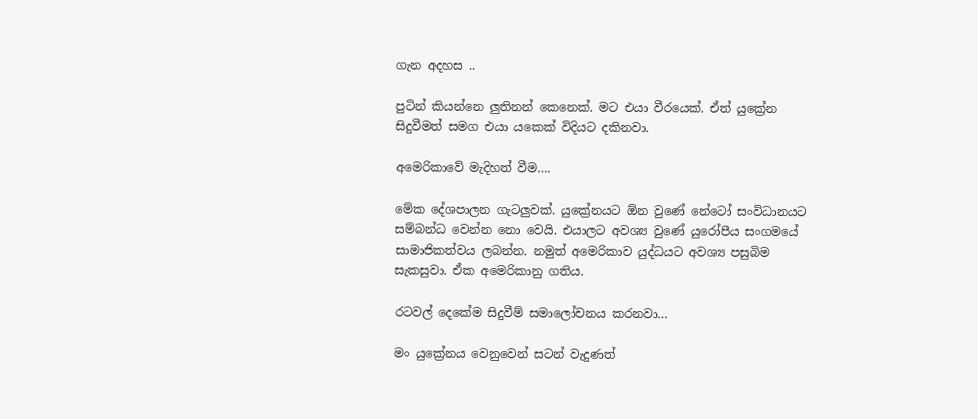ගැන අදහස ..

පුටින් කියන්නෙ ලුතිනන් කෙනෙක්. මට එයා වීරයෙක්. ඒත් යුක්‍රේන සිදුවීමත් සමග එයා යකෙක් විදියට දකිනවා.

අමෙරිකාවේ මැදිහත් වීම….

මේක දේශපාලන ගැටලුවක්. යුක්‍රේනයට ඕන වුණේ නේටෝ සංවිධානයට සම්බන්ධ වෙන්න නො වෙයි. එයාලට අවශ්‍ය වුණේ යුරෝපීය සංගමයේ සාමාජිකත්වය ලබන්න. නමුත් අමෙරිකාව යුද්ධයට අවශ්‍ය පසුබිම සැකසුවා. ඒක අමෙරිකානු ගතිය.

රටවල් දෙකේම සිදුවීම් සමාලෝචනය කරනවා…

මං යුක්‍රේනය වෙනුවෙන් සටන් වැදුණත්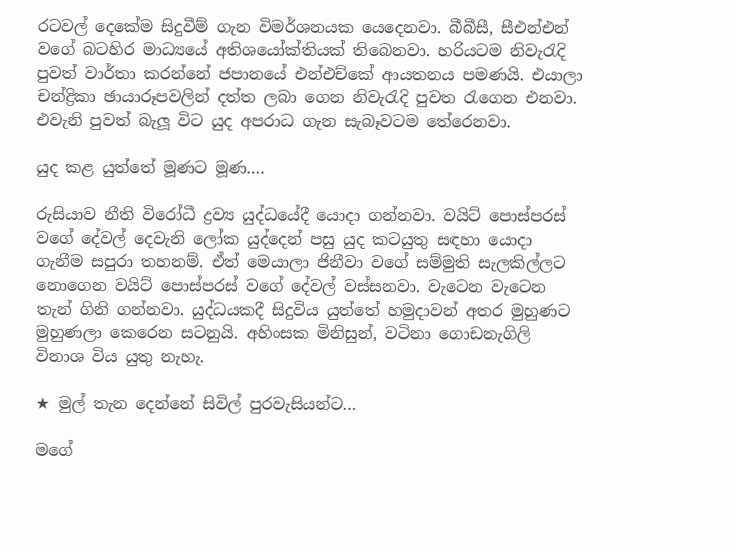රටවල් දෙකේම සිදුවීම් ගැන විමර්ශනයක යෙදෙනවා. බීබීසී, සීඑන්එන් වගේ බටහිර මාධ්‍යයේ අතිශයෝක්තියක් තිබෙනවා. හරියටම නිවැරැදි පුවත් වාර්තා කරන්නේ ජපානයේ එන්එච්කේ ආයතනය පමණයි. එයාලා චන්ද්‍රිකා ඡායාරූපවලින් දත්ත ලබා ගෙන නිවැරැදි පුවත රැගෙන එනවා. එවැනි පුවත් බැලූ විට යුද අපරාධ ගැන සැබෑවටම තේරෙනවා.

යුද කළ යුත්තේ මූණට මූණ….

රුසියාව නීති විරෝධී ද්‍රව්‍ය යුද්ධයේදී යොදා ගන්නවා. වයිට් පොස්පරස් වගේ දේවල් දෙවැනි ලෝක යුද්දෙන් පසු යුද කටයුතු සඳහා යොදා ගැනීම සපුරා තහනම්. ඒත් මෙයාලා ජිනීවා වගේ සම්මුති සැලකිල්ලට නොගෙන වයිට් පොස්පරස් වගේ දේවල් වස්සනවා. වැටෙන වැටෙන තැන් ගිනි ගන්නවා. යුද්ධයකදී සිදුවිය යුත්තේ හමුදාවන් අතර මුහුණට මුහුණලා කෙරෙන සටනුයි. අහිංසක මිනිසුන්, වටිනා ගොඩනැගිලි විනාශ විය යුතු නැහැ.

★ මුල් තැන දෙන්නේ සිවිල් පුරවැසියන්ට…

මගේ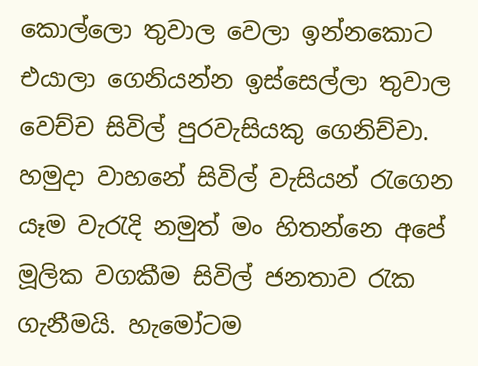කොල්ලො තුවාල වෙලා ඉන්නකොට එයාලා ගෙනියන්න ඉස්සෙල්ලා තුවාල වෙච්ච සිවිල් පුරවැසියකු ගෙනිච්චා. හමුදා වාහනේ සිවිල් වැසියන් රැගෙන යෑම වැරැදි නමුත් මං හිතන්නෙ අපේ මූලික වගකීම සිවිල් ජනතාව රැක ගැනීමයි. හැමෝටම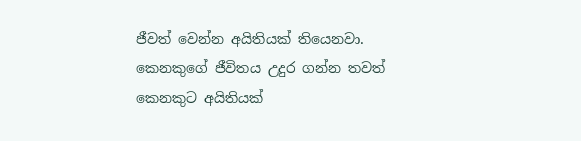ජීවත් වෙන්න අයිතියක් තියෙනවා. කෙනකුගේ ජීවිතය උදුර ගන්න තවත් කෙනකුට අයිතියක්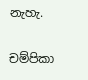නැහැ.

චම්පිකා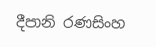දීපානි රණසිංහ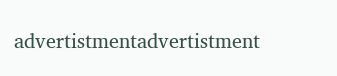advertistmentadvertistment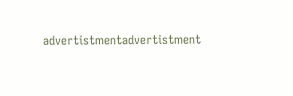advertistmentadvertistment